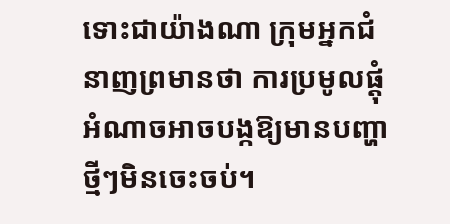ទោះជាយ៉ាងណា ក្រុមអ្នកជំនាញព្រមានថា ការប្រមូលផ្តុំអំណាចអាចបង្កឱ្យមានបញ្ហាថ្មីៗមិនចេះចប់។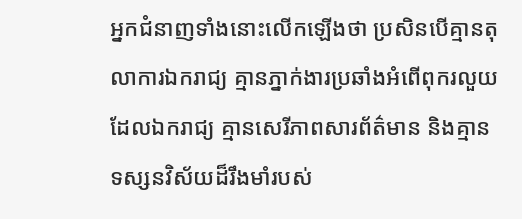អ្នកជំនាញទាំងនោះលើកឡើងថា ប្រសិនបើគ្មានតុលាការឯករាជ្យ គ្មានភ្នាក់ងារប្រឆាំងអំពើពុករលួយដែលឯករាជ្យ គ្មានសេរីភាពសារព័ត៌មាន និងគ្មានទស្សនវិស័យដ៏រឹងមាំរបស់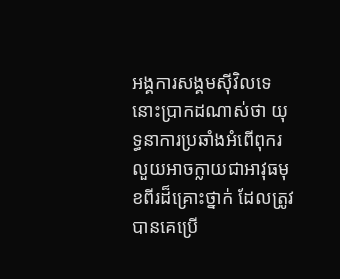អង្គការសង្គមស៊ីវិលទេ នោះប្រាកដណាស់ថា យុទ្ធនាការប្រឆាំងអំពើពុករលួយអាចក្លាយជាអាវុធមុខពីរដ៏គ្រោះថ្នាក់ ដែលត្រូវបានគេប្រើ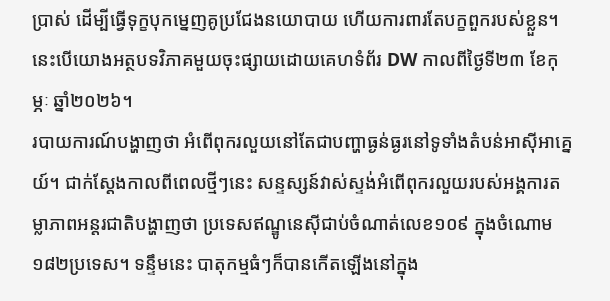ប្រាស់ ដើម្បីធ្វើទុក្ខបុកម្នេញគូប្រជែងនយោបាយ ហើយការពារតែបក្ខពួករបស់ខ្លួន។ នេះបើយោងអត្ថបទវិភាគមួយចុះផ្សាយដោយគេហទំព័រ DW កាលពីថ្ងៃទី២៣ ខែកុម្ភៈ ឆ្នាំ២០២៦។
របាយការណ៍បង្ហាញថា អំពើពុករលួយនៅតែជាបញ្ហាធ្ងន់ធ្ងរនៅទូទាំងតំបន់អាស៊ីអាគ្នេយ៍។ ជាក់ស្ដែងកាលពីពេលថ្មីៗនេះ សន្ទស្សន៍វាស់ស្ទង់អំពើពុករលួយរបស់អង្គការតម្លាភាពអន្តរជាតិបង្ហាញថា ប្រទេសឥណ្ឌូនេស៊ីជាប់ចំណាត់លេខ១០៩ ក្នុងចំណោម១៨២ប្រទេស។ ទន្ទឹមនេះ បាតុកម្មធំៗក៏បានកើតឡើងនៅក្នុង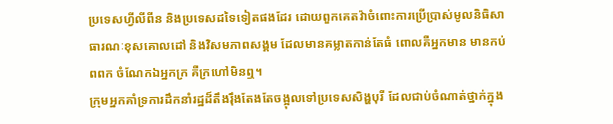ប្រទេសហ្វីលីពីន និងប្រទេសដទៃទៀតផងដែរ ដោយពួកគេតវ៉ាចំពោះការប្រើប្រាស់មូលនិធិសាធារណៈខុសគោលដៅ និងវិសមភាពសង្គម ដែលមានគម្លាតកាន់តែធំ ពោលគឺអ្នកមាន មានកប់ពពក ចំណែកឯអ្នកក្រ គឺក្រហៅមិនឮ។
ក្រុមអ្នកគាំទ្រការដឹកនាំរដ្ឋដ៏តឹងរ៉ឹងតែងតែចង្អុលទៅប្រទេសសិង្ហបុរី ដែលជាប់ចំណាត់ថ្នាក់ក្នុង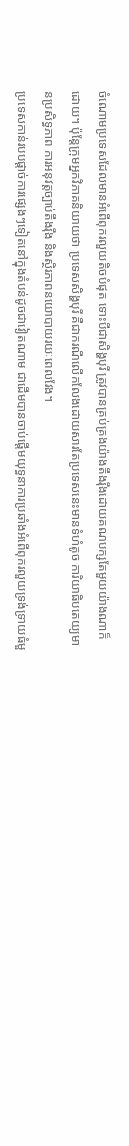ចំណោមប្រទេសដែលមានអំពើពុករលួយតិចបំផុត ទោះបីជាសិង្ហបុរី ត្រូវបានគ្រប់គ្រងយ៉ាងតឹងរ៉ឹងដោយគណបក្សតែមួយយ៉ាងណាក៏ដោយ។ ប៉ុន្តែក្រុមអ្នកវិភាគនិយាយថា ប្រទេសសិង្ហបុរី គឺជាករណីលើកលែងដោយសារតែប្រទេសនេះមានទំហំតូច ការិយាធិបតេយ្យមានប្រសិទ្ធភាព ការអនុវត្តច្បាប់តឹងរ៉ឹង និងស្ថិរភាពនយោបាយរយៈពេលវែង។
ប្រទេសកាន់របបផ្តាច់ការផ្សេងៗទៀតនៅក្នុងតំបន់ដូចជាវៀតណាម ជាដើមបានចាប់ផ្តើមយុទ្ធនាការប្រឆាំងអំពើពុករលួយទ្រង់ទ្រាយធំមួ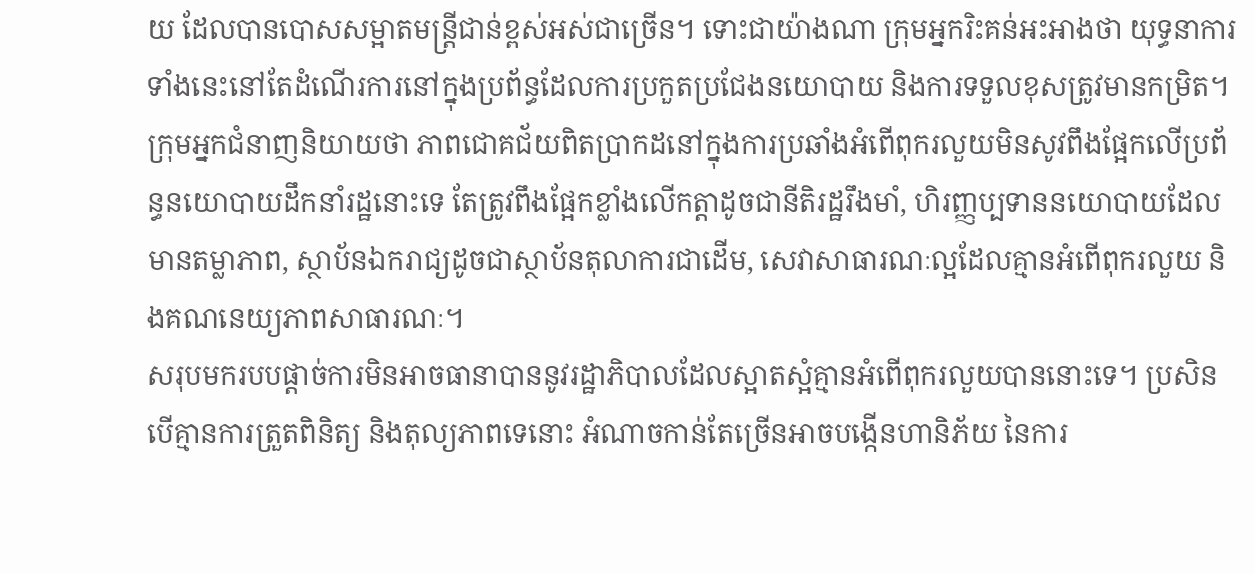យ ដែលបានបោសសម្អាតមន្ត្រីជាន់ខ្ពស់អស់ជាច្រើន។ ទោះជាយ៉ាងណា ក្រុមអ្នករិះគន់អះអាងថា យុទ្ធនាការទាំងនេះនៅតែដំណើរការនៅក្នុងប្រព័ន្ធដែលការប្រកួតប្រជែងនយោបាយ និងការទទួលខុសត្រូវមានកម្រិត។
ក្រុមអ្នកជំនាញនិយាយថា ភាពជោគជ័យពិតប្រាកដនៅក្នុងការប្រឆាំងអំពើពុករលួយមិនសូវពឹងផ្អែកលើប្រព័ន្ធនយោបាយដឹកនាំរដ្ឋនោះទេ តែត្រូវពឹងផ្អែកខ្លាំងលើកត្តាដូចជានីតិរដ្ឋរឹងមាំ, ហិរញ្ញប្បទាននយោបាយដែលមានតម្លាភាព, ស្ថាប័នឯករាជ្យដូចជាស្ថាប័នតុលាការជាដើម, សេវាសាធារណៈល្អដែលគ្មានអំពើពុករលួយ និងគណនេយ្យភាពសាធារណៈ។
សរុបមករបបផ្តាច់ការមិនអាចធានាបាននូវរដ្ឋាភិបាលដែលស្អាតស្អំគ្មានអំពើពុករលួយបាននោះទេ។ ប្រសិនបើគ្មានការត្រួតពិនិត្យ និងតុល្យភាពទេនោះ អំណាចកាន់តែច្រើនអាចបង្កើនហានិភ័យ នៃការ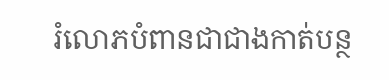រំលោភបំពានជាជាងកាត់បន្ថ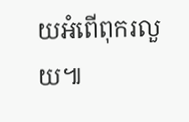យអំពើពុករលួយ៕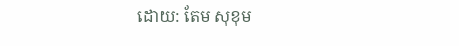ដោយ: តែម សុខុម